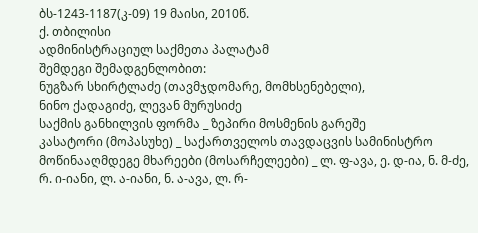ბს-1243-1187(კ-09) 19 მაისი, 2010წ.
ქ. თბილისი
ადმინისტრაციულ საქმეთა პალატამ
შემდეგი შემადგენლობით:
ნუგზარ სხირტლაძე (თავმჯდომარე, მომხსენებელი),
ნინო ქადაგიძე, ლევან მურუსიძე
საქმის განხილვის ფორმა _ ზეპირი მოსმენის გარეშე
კასატორი (მოპასუხე) _ საქართველოს თავდაცვის სამინისტრო
მოწინააღმდეგე მხარეები (მოსარჩელეები) _ ლ. ფ-ავა, ე. დ-ია, ნ. მ-ძე, რ. ი-იანი, ლ. ა-იანი, ნ. ა-ავა, ლ. რ-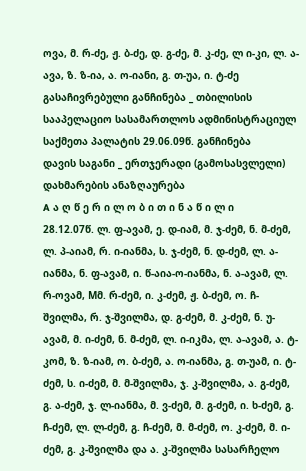ოვა, მ. რ-ძე, ჟ. ბ-ძე, დ. გ-ძე, მ. კ-ძე, ლ ი-კი, ლ. ა-ავა, ზ. ზ-ია, ა. ო-იანი, გ. თ-უა, ი. ტ-ძე
გასაჩივრებული განჩინება _ თბილისის სააპელაციო სასამართლოს ადმინისტრაციულ საქმეთა პალატის 29.06.09წ. განჩინება
დავის საგანი _ ერთჯერადი (გამოსასვლელი) დახმარების ანაზღაურება
A ა ღ წ ე რ ი ლ ო ბ ი თ ი ნ ა წ ი ლ ი
28.12.07წ. ლ. ფ-ავამ, ე. დ-იამ, მ. ჯ-ძემ, ნ. მ-ძემ, ლ. პ-აიამ, რ. ი-იანმა, ს. ჯ-ძემ, ნ. დ-ძემ, ლ. ა-იანმა, ნ. ფ-ავამ, ი. წ-აია-ო-იანმა, ნ. ა-ავამ, ლ. რ-ოვამ, Mმ. რ-ძემ, ი. კ-ძემ, ჟ. ბ-ძემ, ო. ჩ-შვილმა, რ. ჯ-შვილმა, დ. გ-ძემ, მ. კ-ძემ, ნ. უ-ავამ, მ. ი-ძემ, ნ. მ-ძემ, ლ. ი-იკმა, ლ. ა-ავამ, ა. ტ-კომ, ზ. ზ-იამ, ო. ბ-ძემ, ა. ო-იანმა, გ. თ-უამ, ი. ტ-ძემ, ს. ი-ძემ, მ. მ-შვილმა, ჯ. კ-შვილმა, ა. გ-ძემ, გ. ა-ძემ, ჯ. ლ-იანმა, მ. ვ-ძემ, მ. გ-ძემ, ი. ხ-ძემ, გ. ჩ-ძემ, ლ. ლ-ძემ, გ. ჩ-ძემ, მ. მ-ძემ, ო. კ-ძემ, მ. ი-ძემ, გ. კ-შვილმა და ა. კ-შვილმა სასარჩელო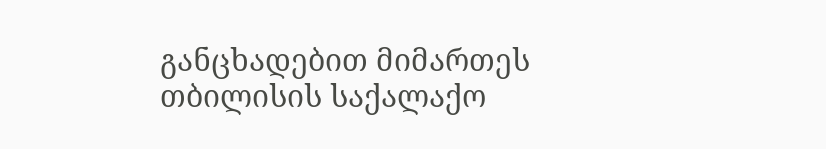განცხადებით მიმართეს თბილისის საქალაქო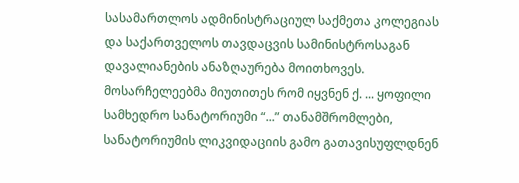სასამართლოს ადმინისტრაციულ საქმეთა კოლეგიას და საქართველოს თავდაცვის სამინისტროსაგან დავალიანების ანაზღაურება მოითხოვეს.
მოსარჩელეებმა მიუთითეს რომ იყვნენ ქ. ... ყოფილი სამხედრო სანატორიუმი “...” თანამშრომლები, სანატორიუმის ლიკვიდაციის გამო გათავისუფლდნენ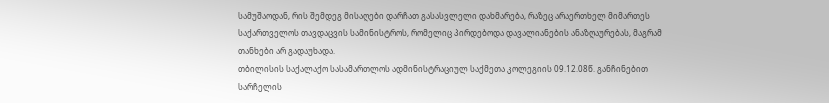სამუშაოდან, რის შემდეგ მისაღები დარჩათ გასასვლელი დახმარება, რაზეც არაერთხელ მიმართეს საქართველოს თავდაცვის სამინისტროს, რომელიც პირდებოდა დავალიანების ანაზღაურებას, მაგრამ თანხები არ გადაუხადა.
თბილისის საქალაქო სასამართლოს ადმინისტრაციულ საქმეთა კოლეგიის 09.12.08წ. განჩინებით სარჩელის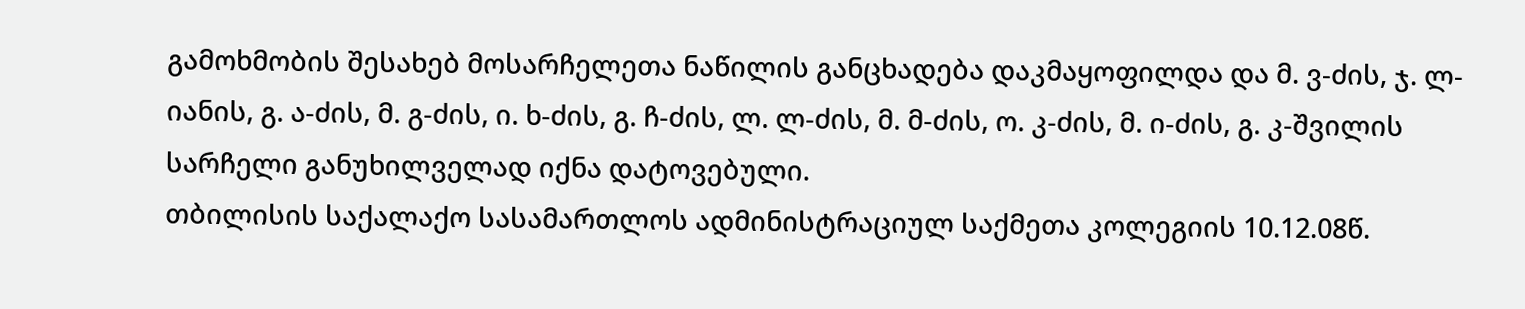გამოხმობის შესახებ მოსარჩელეთა ნაწილის განცხადება დაკმაყოფილდა და მ. ვ-ძის, ჯ. ლ-იანის, გ. ა-ძის, მ. გ-ძის, ი. ხ-ძის, გ. ჩ-ძის, ლ. ლ-ძის, მ. მ-ძის, ო. კ-ძის, მ. ი-ძის, გ. კ-შვილის სარჩელი განუხილველად იქნა დატოვებული.
თბილისის საქალაქო სასამართლოს ადმინისტრაციულ საქმეთა კოლეგიის 10.12.08წ.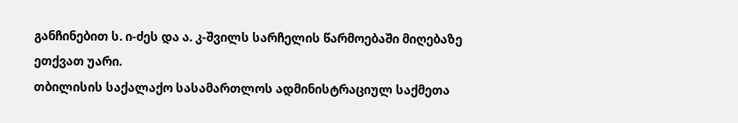განჩინებით ს. ი-ძეს და ა. კ-შვილს სარჩელის წარმოებაში მიღებაზე ეთქვათ უარი.
თბილისის საქალაქო სასამართლოს ადმინისტრაციულ საქმეთა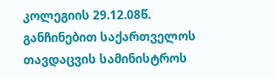კოლეგიის 29.12.08წ. განჩინებით საქართველოს თავდაცვის სამინისტროს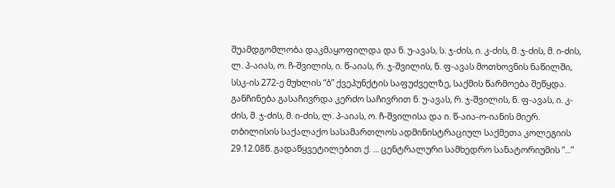შუამდგომლობა დაკმაყოფილდა და ნ. უ-ავას, ს. ჯ-ძის, ი. კ-ძის, მ. ჯ-ძის, მ. ი-ძის, ლ. პ-აიას, ო. ჩ-შვილის, ი. წ-აიას, რ. ჯ-შვილის, ნ. ფ-ავას მოთხოვნის ნაწილში, სსკ-ის 272-ე მუხლის “ბ” ქვეპუნქტის საფუძველზე, საქმის წარმოება შეწყდა. განჩინება გასაჩივრდა კერძო საჩივრით ნ. უ-ავას, რ. ჯ-შვილის, ნ. ფ-ავას, ი. კ-ძის, მ. ჯ-ძის, მ. ი-ძის, ლ. პ-აიას, ო. ჩ-შვილისა და ი. წ-აია-ო-იანის მიერ.
თბილისის საქალაქო სასამართლოს ადმინისტრაციულ საქმეთა კოლეგიის 29.12.08წ. გადაწყვეტილებით ქ. ... ცენტრალური სამხედრო სანატორიუმის “...”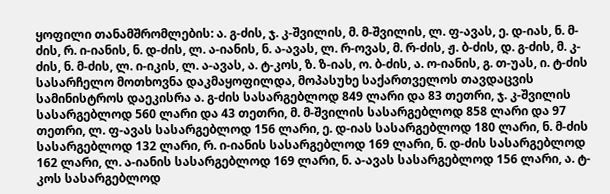ყოფილი თანამშრომლების: ა. გ-ძის, ჯ. კ-შვილის, მ. მ-შვილის, ლ. ფ-ავას, ე. დ-იას, ნ. მ-ძის, რ. ი-იანის, ნ. დ-ძის, ლ. ა-იანის, ნ. ა-ავას, ლ. რ-ოვას, მ. რ-ძის, ჟ. ბ-ძის, დ. გ-ძის, მ. კ-ძის, ნ. მ-ძის, ლ. ი-იკის, ლ. ა-ავას, ა. ტ-კოს, ზ. ზ-იას, ო. ბ-ძის, ა. ო-იანის, გ. თ-უას, ი. ტ-ძის სასარჩელო მოთხოვნა დაკმაყოფილდა, მოპასუხე საქართველოს თავდაცვის სამინისტროს დაეკისრა ა. გ-ძის სასარგებლოდ 849 ლარი და 83 თეთრი, ჯ. კ-შვილის სასარგებლოდ 560 ლარი და 43 თეთრი, მ. მ-შვილის სასარგებლოდ 858 ლარი და 97 თეთრი, ლ. ფ-ავას სასარგებლოდ 156 ლარი, ე. დ-იას სასარგებლოდ 180 ლარი, ნ. მ-ძის სასარგებლოდ 132 ლარი, რ. ი-იანის სასარგებლოდ 169 ლარი, ნ. დ-ძის სასარგებლოდ 162 ლარი, ლ. ა-იანის სასარგებლოდ 169 ლარი, ნ. ა-ავას სასარგებლოდ 156 ლარი, ა. ტ-კოს სასარგებლოდ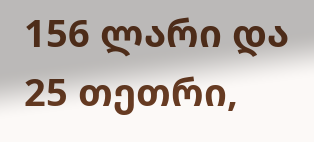156 ლარი და 25 თეთრი,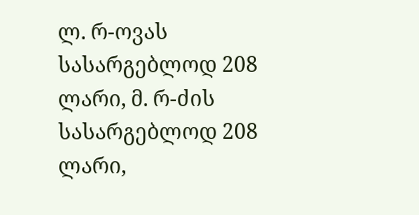ლ. რ-ოვას სასარგებლოდ 208 ლარი, მ. რ-ძის სასარგებლოდ 208 ლარი,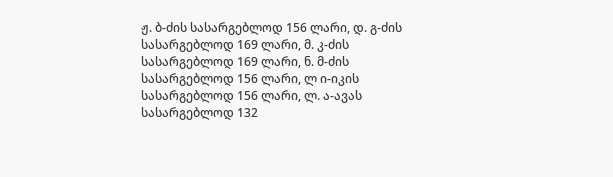ჟ. ბ-ძის სასარგებლოდ 156 ლარი, დ. გ-ძის სასარგებლოდ 169 ლარი, მ. კ-ძის სასარგებლოდ 169 ლარი, ნ. მ-ძის სასარგებლოდ 156 ლარი, ლ ი-იკის სასარგებლოდ 156 ლარი, ლ. ა-ავას სასარგებლოდ 132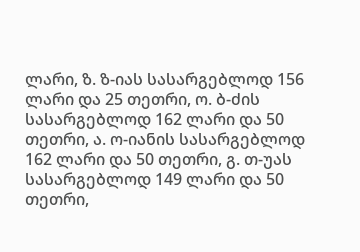ლარი, ზ. ზ-იას სასარგებლოდ 156 ლარი და 25 თეთრი, ო. ბ-ძის სასარგებლოდ 162 ლარი და 50 თეთრი, ა. ო-იანის სასარგებლოდ 162 ლარი და 50 თეთრი, გ. თ-უას სასარგებლოდ 149 ლარი და 50 თეთრი,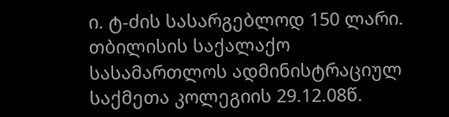ი. ტ-ძის სასარგებლოდ 150 ლარი.
თბილისის საქალაქო სასამართლოს ადმინისტრაციულ საქმეთა კოლეგიის 29.12.08წ.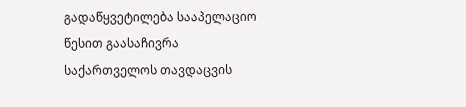გადაწყვეტილება სააპელაციო წესით გაასაჩივრა საქართველოს თავდაცვის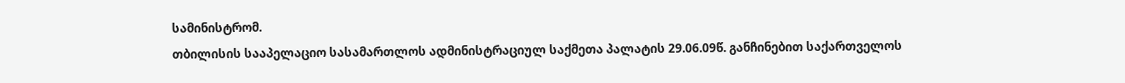სამინისტრომ.
თბილისის სააპელაციო სასამართლოს ადმინისტრაციულ საქმეთა პალატის 29.06.09წ. განჩინებით საქართველოს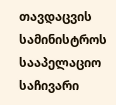თავდაცვის სამინისტროს სააპელაციო საჩივარი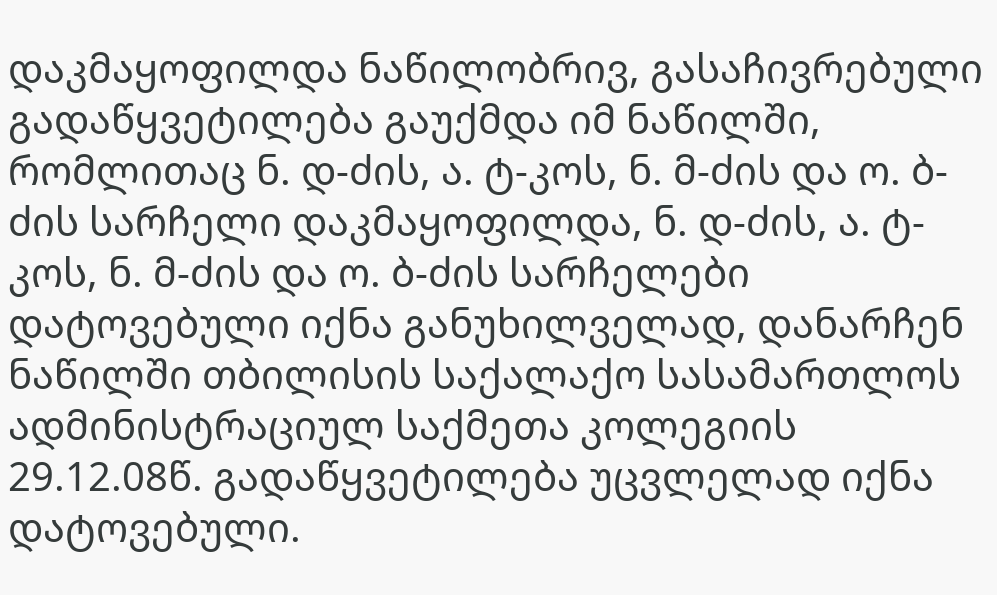დაკმაყოფილდა ნაწილობრივ, გასაჩივრებული გადაწყვეტილება გაუქმდა იმ ნაწილში, რომლითაც ნ. დ-ძის, ა. ტ-კოს, ნ. მ-ძის და ო. ბ-ძის სარჩელი დაკმაყოფილდა, ნ. დ-ძის, ა. ტ-კოს, ნ. მ-ძის და ო. ბ-ძის სარჩელები დატოვებული იქნა განუხილველად, დანარჩენ ნაწილში თბილისის საქალაქო სასამართლოს ადმინისტრაციულ საქმეთა კოლეგიის 29.12.08წ. გადაწყვეტილება უცვლელად იქნა დატოვებული.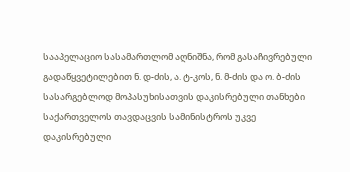სააპელაციო სასამართლომ აღნიშნა, რომ გასაჩივრებული გადაწყვეტილებით ნ. დ-ძის, ა. ტ-კოს, ნ. მ-ძის და ო. ბ-ძის სასარგებლოდ მოპასუხისათვის დაკისრებული თანხები საქართველოს თავდაცვის სამინისტროს უკვე დაკისრებული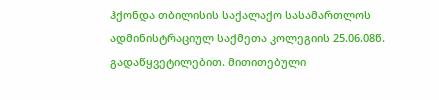ჰქონდა თბილისის საქალაქო სასამართლოს ადმინისტრაციულ საქმეთა კოლეგიის 25.06.08წ. გადაწყვეტილებით. მითითებული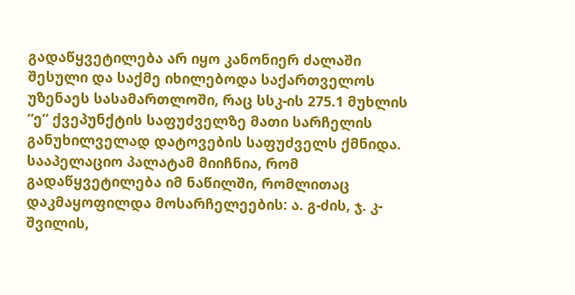გადაწყვეტილება არ იყო კანონიერ ძალაში შესული და საქმე იხილებოდა საქართველოს უზენაეს სასამართლოში, რაც სსკ-ის 275.1 მუხლის “ე” ქვეპუნქტის საფუძველზე მათი სარჩელის განუხილველად დატოვების საფუძველს ქმნიდა.
სააპელაციო პალატამ მიიჩნია, რომ გადაწყვეტილება იმ ნაწილში, რომლითაც დაკმაყოფილდა მოსარჩელეების: ა. გ-ძის, ჯ. კ-შვილის,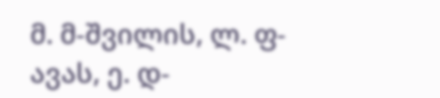მ. მ-შვილის, ლ. ფ-ავას, ე. დ-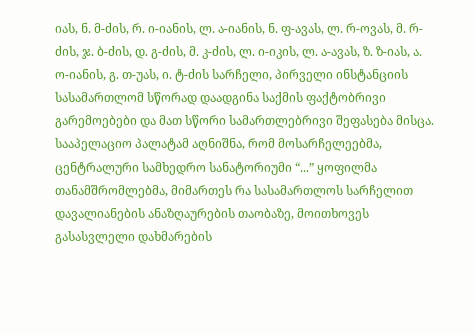იას, ნ. მ-ძის, რ. ი-იანის, ლ. ა-იანის, ნ. ფ-ავას, ლ. რ-ოვას, მ. რ-ძის, ჯ. ბ-ძის, დ. გ-ძის, მ. კ-ძის, ლ. ი-იკის, ლ. ა-ავას, ზ. ზ-იას, ა. ო-იანის, გ. თ-უას, ი. ტ-ძის სარჩელი, პირველი ინსტანციის სასამართლომ სწორად დაადგინა საქმის ფაქტობრივი გარემოებები და მათ სწორი სამართლებრივი შეფასება მისცა. სააპელაციო პალატამ აღნიშნა, რომ მოსარჩელეებმა, ცენტრალური სამხედრო სანატორიუმი “...” ყოფილმა თანამშრომლებმა, მიმართეს რა სასამართლოს სარჩელით დავალიანების ანაზღაურების თაობაზე, მოითხოვეს გასასვლელი დახმარების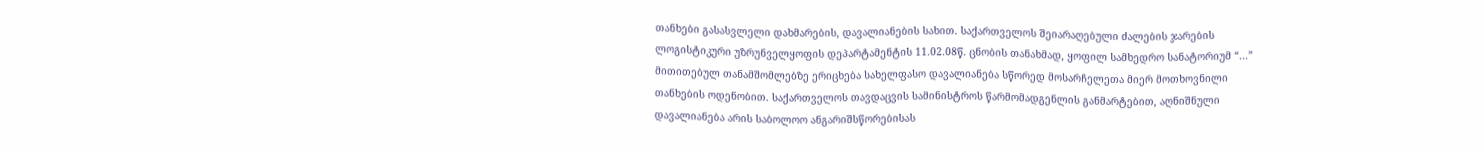თანხები გასასვლელი დახმარების, დავალიანების სახით. საქართველოს შეიარაღებული ძალების ჯარების ლოგისტიკური უზრუნველყოფის დეპარტამენტის 11.02.08წ. ცნობის თანახმად, ყოფილ სამხედრო სანატორიუმ “...” მითითებულ თანამშომლებზე ერიცხება სახელფასო დავალიანება სწორედ მოსარჩელეთა მიერ მოთხოვნილი თანხების ოდენობით. საქართველოს თავდაცვის სამინისტროს წარმომადგენლის განმარტებით, აღნიშნული დავალიანება არის საბოლოო ანგარიშსწორებისას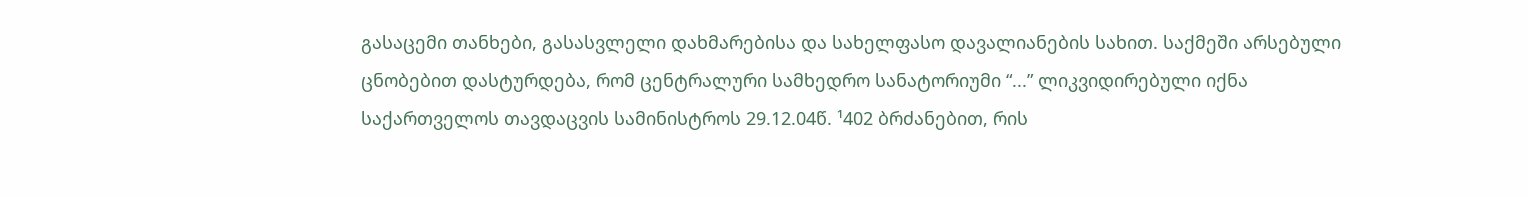გასაცემი თანხები, გასასვლელი დახმარებისა და სახელფასო დავალიანების სახით. საქმეში არსებული ცნობებით დასტურდება, რომ ცენტრალური სამხედრო სანატორიუმი “...” ლიკვიდირებული იქნა საქართველოს თავდაცვის სამინისტროს 29.12.04წ. ¹402 ბრძანებით, რის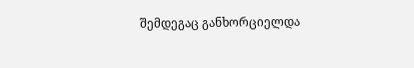შემდეგაც განხორციელდა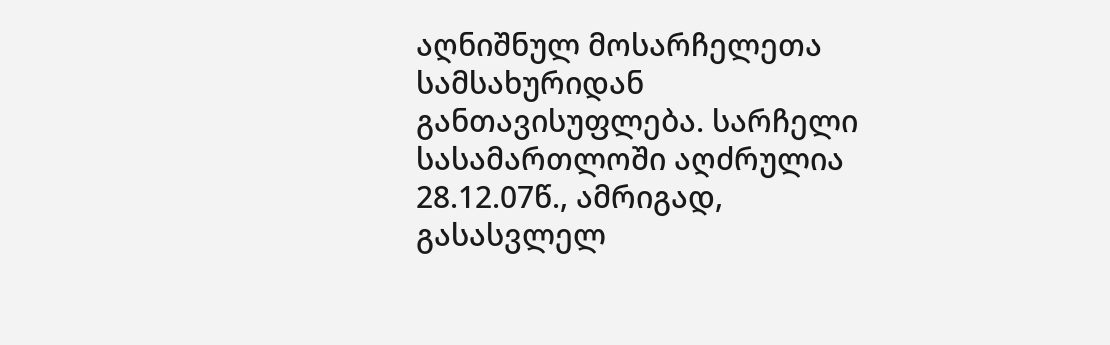აღნიშნულ მოსარჩელეთა სამსახურიდან განთავისუფლება. სარჩელი სასამართლოში აღძრულია 28.12.07წ., ამრიგად, გასასვლელ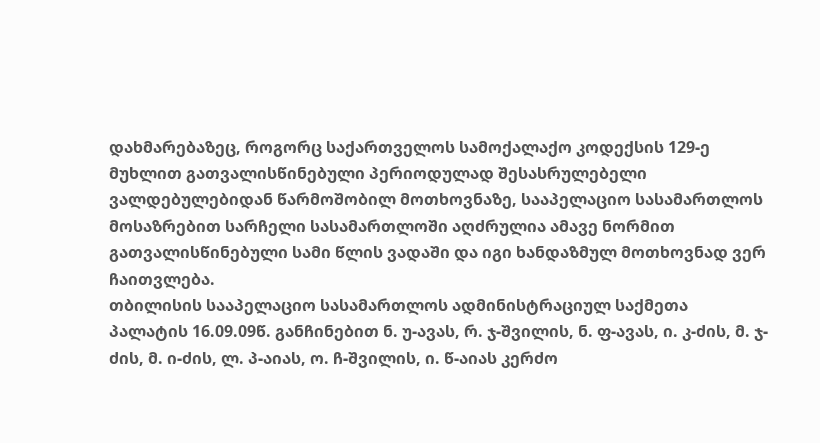დახმარებაზეც, როგორც საქართველოს სამოქალაქო კოდექსის 129-ე მუხლით გათვალისწინებული პერიოდულად შესასრულებელი ვალდებულებიდან წარმოშობილ მოთხოვნაზე, სააპელაციო სასამართლოს მოსაზრებით სარჩელი სასამართლოში აღძრულია ამავე ნორმით გათვალისწინებული სამი წლის ვადაში და იგი ხანდაზმულ მოთხოვნად ვერ ჩაითვლება.
თბილისის სააპელაციო სასამართლოს ადმინისტრაციულ საქმეთა პალატის 16.09.09წ. განჩინებით ნ. უ-ავას, რ. ჯ-შვილის, ნ. ფ-ავას, ი. კ-ძის, მ. ჯ-ძის, მ. ი-ძის, ლ. პ-აიას, ო. ჩ-შვილის, ი. წ-აიას კერძო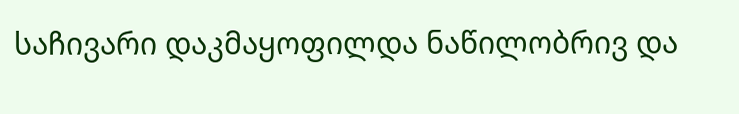საჩივარი დაკმაყოფილდა ნაწილობრივ და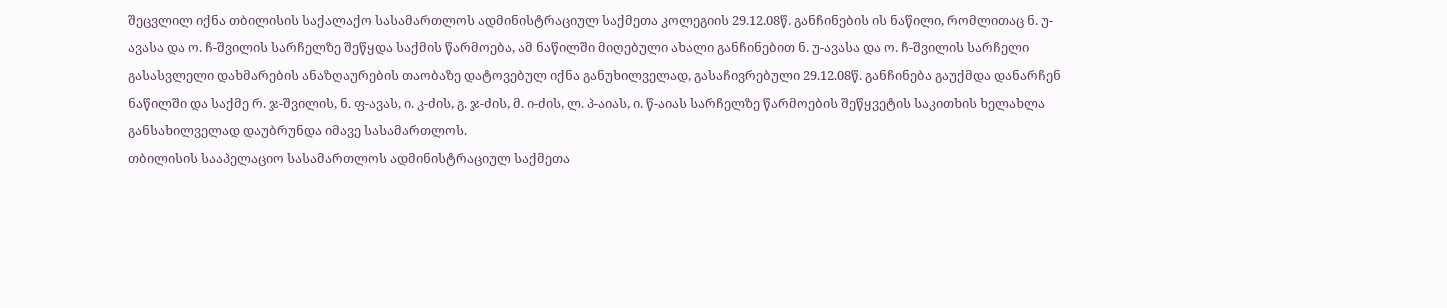შეცვლილ იქნა თბილისის საქალაქო სასამართლოს ადმინისტრაციულ საქმეთა კოლეგიის 29.12.08წ. განჩინების ის ნაწილი, რომლითაც ნ. უ-ავასა და ო. ჩ-შვილის სარჩელზე შეწყდა საქმის წარმოება, ამ ნაწილში მიღებული ახალი განჩინებით ნ. უ-ავასა და ო. ჩ-შვილის სარჩელი გასასვლელი დახმარების ანაზღაურების თაობაზე დატოვებულ იქნა განუხილველად, გასაჩივრებული 29.12.08წ. განჩინება გაუქმდა დანარჩენ ნაწილში და საქმე რ. ჯ-შვილის, ნ. ფ-ავას, ი. კ-ძის, გ. ჯ-ძის, მ. ი-ძის, ლ. პ-აიას, ი. წ-აიას სარჩელზე წარმოების შეწყვეტის საკითხის ხელახლა განსახილველად დაუბრუნდა იმავე სასამართლოს.
თბილისის სააპელაციო სასამართლოს ადმინისტრაციულ საქმეთა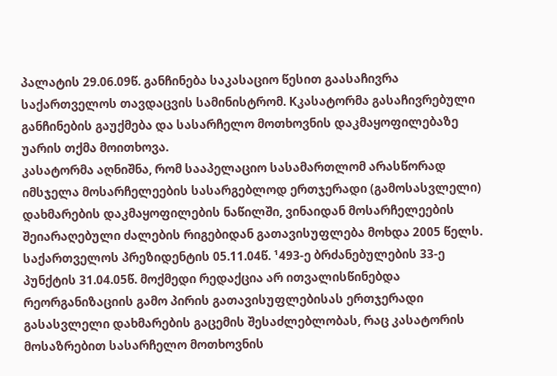პალატის 29.06.09წ. განჩინება საკასაციო წესით გაასაჩივრა საქართველოს თავდაცვის სამინისტრომ. Kკასატორმა გასაჩივრებული განჩინების გაუქმება და სასარჩელო მოთხოვნის დაკმაყოფილებაზე უარის თქმა მოითხოვა.
კასატორმა აღნიშნა, რომ სააპელაციო სასამართლომ არასწორად იმსჯელა მოსარჩელეების სასარგებლოდ ერთჯერადი (გამოსასვლელი) დახმარების დაკმაყოფილების ნაწილში, ვინაიდან მოსარჩელეების შეიარაღებული ძალების რიგებიდან გათავისუფლება მოხდა 2005 წელს. საქართველოს პრეზიდენტის 05.11.04წ. ¹493-ე ბრძანებულების 33-ე პუნქტის 31.04.05წ. მოქმედი რედაქცია არ ითვალისწინებდა რეორგანიზაციის გამო პირის გათავისუფლებისას ერთჯერადი გასასვლელი დახმარების გაცემის შესაძლებლობას, რაც კასატორის მოსაზრებით სასარჩელო მოთხოვნის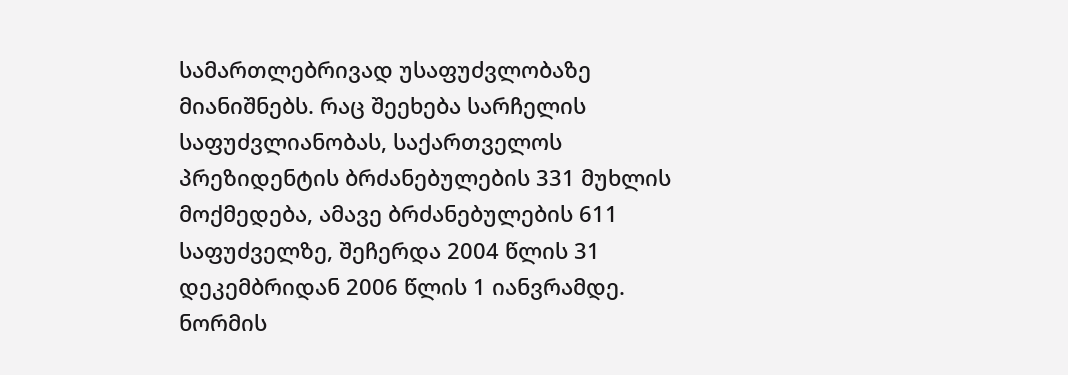სამართლებრივად უსაფუძვლობაზე მიანიშნებს. რაც შეეხება სარჩელის საფუძვლიანობას, საქართველოს პრეზიდენტის ბრძანებულების 331 მუხლის მოქმედება, ამავე ბრძანებულების 611 საფუძველზე, შეჩერდა 2004 წლის 31 დეკემბრიდან 2006 წლის 1 იანვრამდე. ნორმის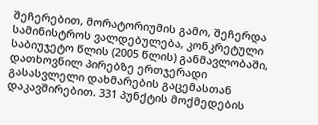შეჩერებით, მორატორიუმის გამო, შეჩერდა სამინისტროს ვალდებულება, კონკრეტული საბიუჯეტო წლის (2005 წლის) განმავლობაში, დათხოვნილ პირებზე ერთჯერადი გასასვლელი დახმარების გაცემასთან დაკავშირებით. 331 პუნქტის მოქმედების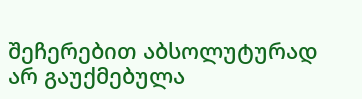შეჩერებით აბსოლუტურად არ გაუქმებულა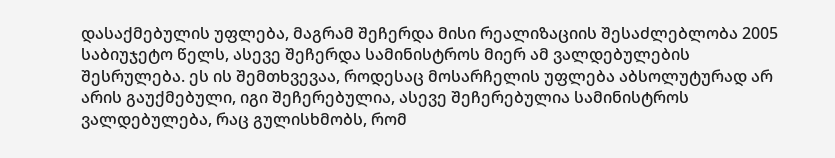დასაქმებულის უფლება, მაგრამ შეჩერდა მისი რეალიზაციის შესაძლებლობა 2005 საბიუჯეტო წელს, ასევე შეჩერდა სამინისტროს მიერ ამ ვალდებულების შესრულება. ეს ის შემთხვევაა, როდესაც მოსარჩელის უფლება აბსოლუტურად არ არის გაუქმებული, იგი შეჩერებულია, ასევე შეჩერებულია სამინისტროს ვალდებულება, რაც გულისხმობს, რომ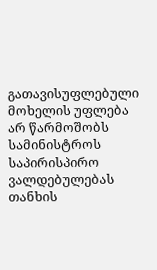გათავისუფლებული მოხელის უფლება არ წარმოშობს სამინისტროს საპირისპირო ვალდებულებას თანხის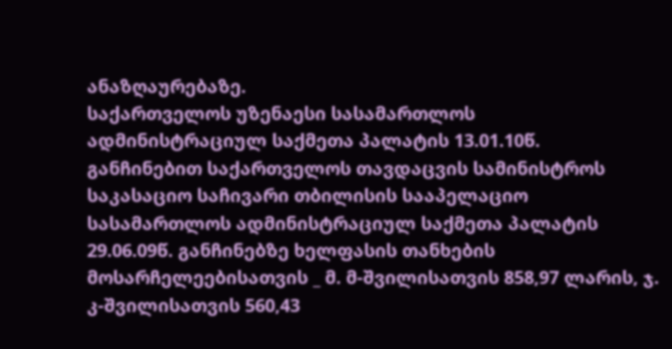ანაზღაურებაზე.
საქართველოს უზენაესი სასამართლოს ადმინისტრაციულ საქმეთა პალატის 13.01.10წ. განჩინებით საქართველოს თავდაცვის სამინისტროს საკასაციო საჩივარი თბილისის სააპელაციო სასამართლოს ადმინისტრაციულ საქმეთა პალატის 29.06.09წ. განჩინებზე ხელფასის თანხების მოსარჩელეებისათვის _ მ. მ-შვილისათვის 858,97 ლარის, ჯ. კ-შვილისათვის 560,43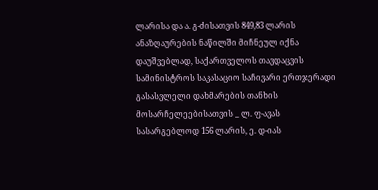ლარისა და ა. გ-ძისათვის 849,83 ლარის ანაზღაურების ნაწილში მიჩნეულ იქნა დაუშვებლად, საქართველოს თავდაცვის სამინისტროს საკასაციო საჩივარი ერთჯერადი გასასვლელი დახმარების თანხის მოსარჩელეებისათვის _ ლ. ფ-ავას სასარგებლოდ 156 ლარის, ე. დ-იას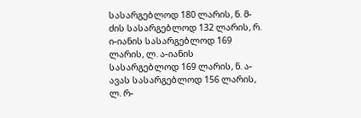სასარგებლოდ 180 ლარის, ნ. მ-ძის სასარგებლოდ 132 ლარის, რ. ი-იანის სასარგებლოდ 169 ლარის, ლ. ა-იანის სასარგებლოდ 169 ლარის, ნ. ა-ავას სასარგებლოდ 156 ლარის, ლ. რ-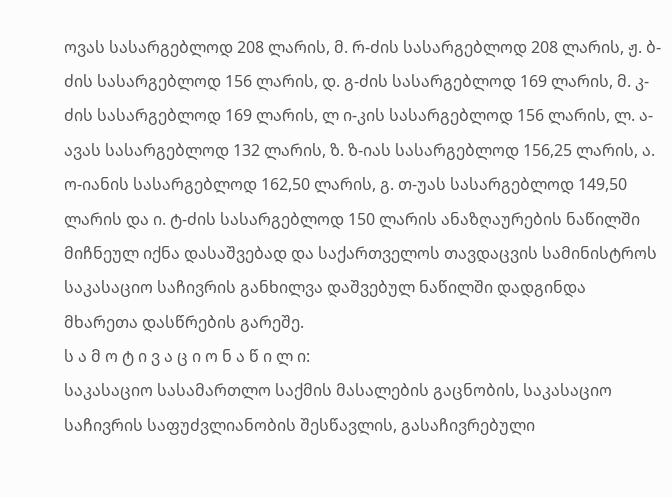ოვას სასარგებლოდ 208 ლარის, მ. რ-ძის სასარგებლოდ 208 ლარის, ჟ. ბ-ძის სასარგებლოდ 156 ლარის, დ. გ-ძის სასარგებლოდ 169 ლარის, მ. კ-ძის სასარგებლოდ 169 ლარის, ლ ი-კის სასარგებლოდ 156 ლარის, ლ. ა-ავას სასარგებლოდ 132 ლარის, ზ. ზ-იას სასარგებლოდ 156,25 ლარის, ა. ო-იანის სასარგებლოდ 162,50 ლარის, გ. თ-უას სასარგებლოდ 149,50 ლარის და ი. ტ-ძის სასარგებლოდ 150 ლარის ანაზღაურების ნაწილში მიჩნეულ იქნა დასაშვებად და საქართველოს თავდაცვის სამინისტროს საკასაციო საჩივრის განხილვა დაშვებულ ნაწილში დადგინდა მხარეთა დასწრების გარეშე.
ს ა მ ო ტ ი ვ ა ც ი ო ნ ა წ ი ლ ი:
საკასაციო სასამართლო საქმის მასალების გაცნობის, საკასაციო საჩივრის საფუძვლიანობის შესწავლის, გასაჩივრებული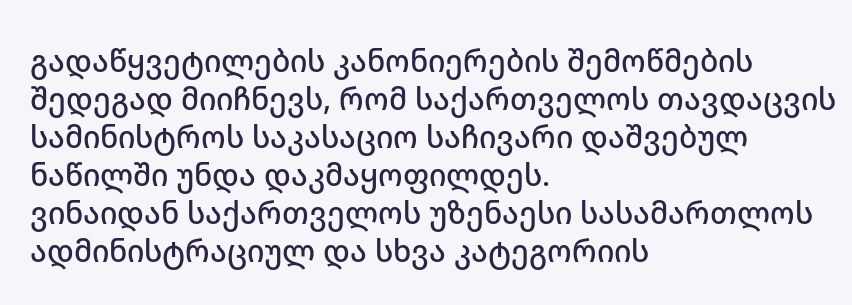გადაწყვეტილების კანონიერების შემოწმების შედეგად მიიჩნევს, რომ საქართველოს თავდაცვის სამინისტროს საკასაციო საჩივარი დაშვებულ ნაწილში უნდა დაკმაყოფილდეს.
ვინაიდან საქართველოს უზენაესი სასამართლოს ადმინისტრაციულ და სხვა კატეგორიის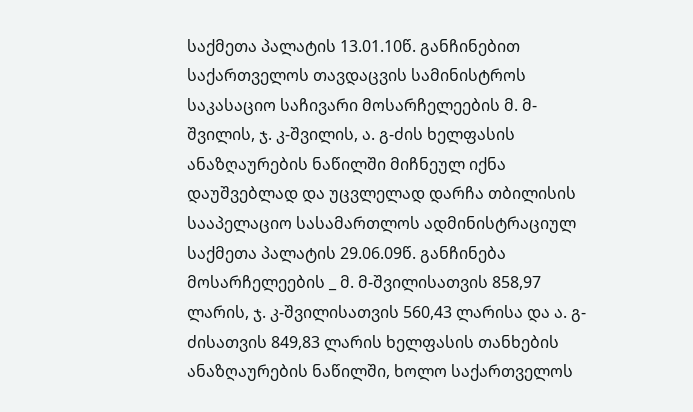საქმეთა პალატის 13.01.10წ. განჩინებით საქართველოს თავდაცვის სამინისტროს საკასაციო საჩივარი მოსარჩელეების მ. მ-შვილის, ჯ. კ-შვილის, ა. გ-ძის ხელფასის ანაზღაურების ნაწილში მიჩნეულ იქნა დაუშვებლად და უცვლელად დარჩა თბილისის სააპელაციო სასამართლოს ადმინისტრაციულ საქმეთა პალატის 29.06.09წ. განჩინება მოსარჩელეების _ მ. მ-შვილისათვის 858,97 ლარის, ჯ. კ-შვილისათვის 560,43 ლარისა და ა. გ-ძისათვის 849,83 ლარის ხელფასის თანხების ანაზღაურების ნაწილში, ხოლო საქართველოს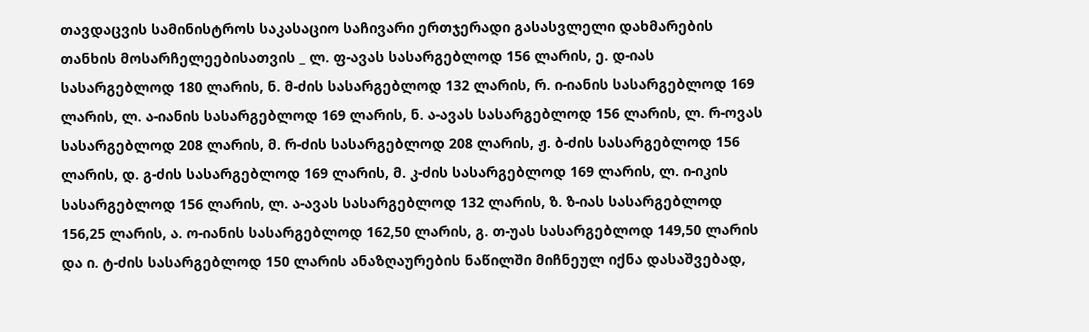თავდაცვის სამინისტროს საკასაციო საჩივარი ერთჯერადი გასასვლელი დახმარების თანხის მოსარჩელეებისათვის _ ლ. ფ-ავას სასარგებლოდ 156 ლარის, ე. დ-იას სასარგებლოდ 180 ლარის, ნ. მ-ძის სასარგებლოდ 132 ლარის, რ. ი-იანის სასარგებლოდ 169 ლარის, ლ. ა-იანის სასარგებლოდ 169 ლარის, ნ. ა-ავას სასარგებლოდ 156 ლარის, ლ. რ-ოვას სასარგებლოდ 208 ლარის, მ. რ-ძის სასარგებლოდ 208 ლარის, ჟ. ბ-ძის სასარგებლოდ 156 ლარის, დ. გ-ძის სასარგებლოდ 169 ლარის, მ. კ-ძის სასარგებლოდ 169 ლარის, ლ. ი-იკის სასარგებლოდ 156 ლარის, ლ. ა-ავას სასარგებლოდ 132 ლარის, ზ. ზ-იას სასარგებლოდ 156,25 ლარის, ა. ო-იანის სასარგებლოდ 162,50 ლარის, გ. თ-უას სასარგებლოდ 149,50 ლარის და ი. ტ-ძის სასარგებლოდ 150 ლარის ანაზღაურების ნაწილში მიჩნეულ იქნა დასაშვებად,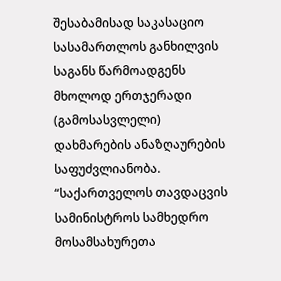შესაბამისად საკასაციო სასამართლოს განხილვის საგანს წარმოადგენს მხოლოდ ერთჯერადი (გამოსასვლელი) დახმარების ანაზღაურების საფუძვლიანობა.
“საქართველოს თავდაცვის სამინისტროს სამხედრო მოსამსახურეთა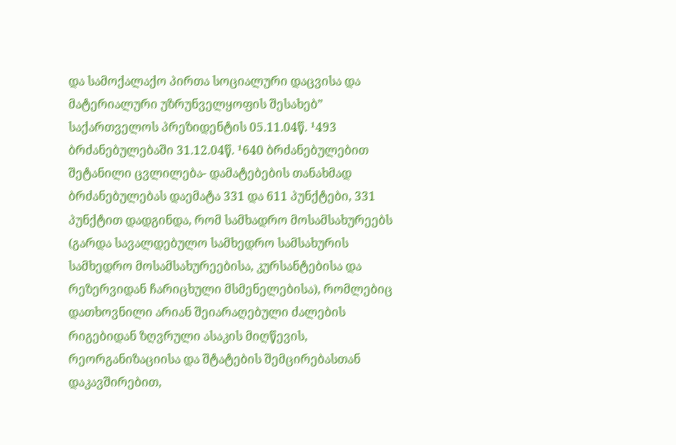და სამოქალაქო პირთა სოციალური დაცვისა და მატერიალური უზრუნველყოფის შესახებ” საქართველოს პრეზიდენტის 05.11.04წ. ¹493 ბრძანებულებაში 31.12.04წ. ¹640 ბრძანებულებით შეტანილი ცვლილება- დამატებების თანახმად ბრძანებულებას დაემატა 331 და 611 პუნქტები, 331 პუნქტით დადგინდა, რომ სამხადრო მოსამსახურეებს (გარდა სავალდებულო სამხედრო სამსახურის სამხედრო მოსამსახურეებისა, კურსანტებისა და რეზერვიდან ჩარიცხული მსმენელებისა), რომლებიც დათხოვნილი არიან შეიარაღებული ძალების რიგებიდან ზღვრული ასაკის მიღწევის, რეორგანიზაციისა და შტატების შემცირებასთან დაკავშირებით,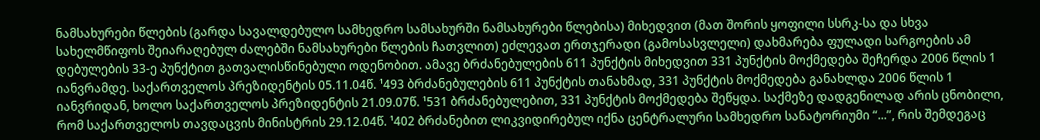ნამსახურები წლების (გარდა სავალდებულო სამხედრო სამსახურში ნამსახურები წლებისა) მიხედვით (მათ შორის ყოფილი სსრკ-სა და სხვა სახელმწიფოს შეიარაღებულ ძალებში ნამსახურები წლების ჩათვლით) ეძლევათ ერთჯერადი (გამოსასვლელი) დახმარება ფულადი სარგოების ამ დებულების 33-ე პუნქტით გათვალისწინებული ოდენობით. ამავე ბრძანებულების 611 პუნქტის მიხედვით 331 პუნქტის მოქმედება შეჩერდა 2006 წლის 1 იანვრამდე. საქართველოს პრეზიდენტის 05.11.04წ. ¹493 ბრძანებულების 611 პუნქტის თანახმად, 331 პუნქტის მოქმედება განახლდა 2006 წლის 1 იანვრიდან, ხოლო საქართველოს პრეზიდენტის 21.09.07წ. ¹531 ბრძანებულებით, 331 პუნქტის მოქმედება შეწყდა. საქმეზე დადგენილად არის ცნობილი, რომ საქართველოს თავდაცვის მინისტრის 29.12.04წ. ¹402 ბრძანებით ლიკვიდირებულ იქნა ცენტრალური სამხედრო სანატორიუმი “...”, რის შემდეგაც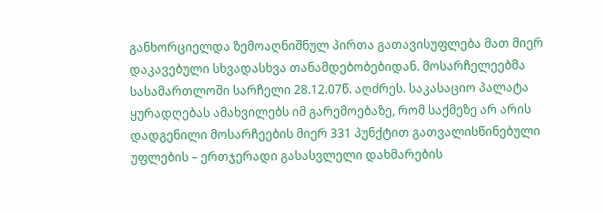განხორციელდა ზემოაღნიშნულ პირთა გათავისუფლება მათ მიერ დაკავებული სხვადასხვა თანამდებობებიდან. მოსარჩელეებმა სასამართლოში სარჩელი 28.12.07წ. აღძრეს. საკასაციო პალატა ყურადღებას ამახვილებს იმ გარემოებაზე, რომ საქმეზე არ არის დადგენილი მოსარჩეების მიერ 331 პუნქტით გათვალისწინებული უფლების – ერთჯერადი გასასვლელი დახმარების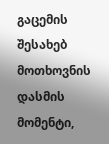გაცემის შესახებ მოთხოვნის დასმის მომენტი,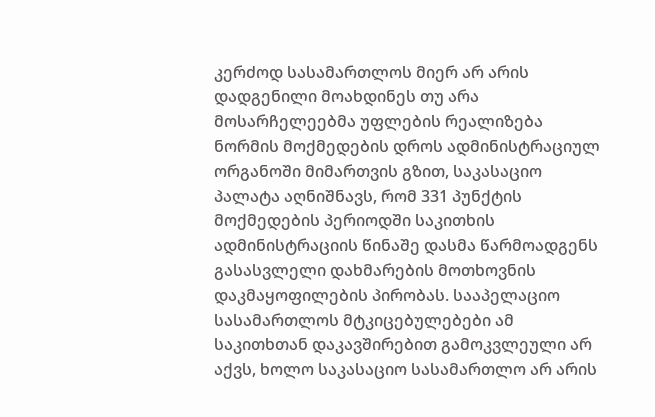კერძოდ სასამართლოს მიერ არ არის დადგენილი მოახდინეს თუ არა მოსარჩელეებმა უფლების რეალიზება ნორმის მოქმედების დროს ადმინისტრაციულ ორგანოში მიმართვის გზით, საკასაციო პალატა აღნიშნავს, რომ 331 პუნქტის მოქმედების პერიოდში საკითხის ადმინისტრაციის წინაშე დასმა წარმოადგენს გასასვლელი დახმარების მოთხოვნის დაკმაყოფილების პირობას. სააპელაციო სასამართლოს მტკიცებულებები ამ საკითხთან დაკავშირებით გამოკვლეული არ აქვს, ხოლო საკასაციო სასამართლო არ არის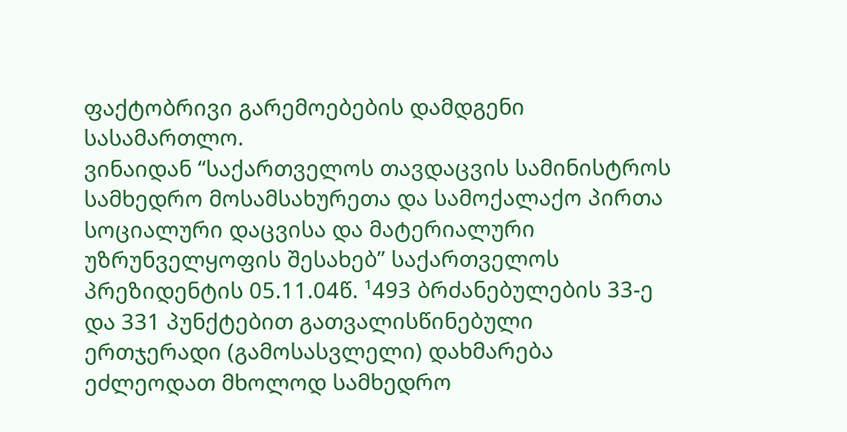ფაქტობრივი გარემოებების დამდგენი სასამართლო.
ვინაიდან “საქართველოს თავდაცვის სამინისტროს სამხედრო მოსამსახურეთა და სამოქალაქო პირთა სოციალური დაცვისა და მატერიალური უზრუნველყოფის შესახებ” საქართველოს პრეზიდენტის 05.11.04წ. ¹493 ბრძანებულების 33-ე და 331 პუნქტებით გათვალისწინებული ერთჯერადი (გამოსასვლელი) დახმარება ეძლეოდათ მხოლოდ სამხედრო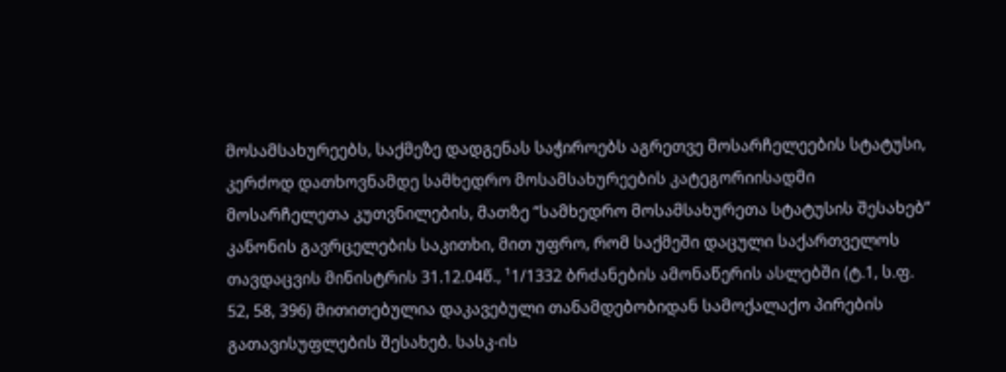მოსამსახურეებს, საქმეზე დადგენას საჭიროებს აგრეთვე მოსარჩელეების სტატუსი, კერძოდ დათხოვნამდე სამხედრო მოსამსახურეების კატეგორიისადმი მოსარჩელეთა კუთვნილების, მათზე “სამხედრო მოსამსახურეთა სტატუსის შესახებ” კანონის გავრცელების საკითხი, მით უფრო, რომ საქმეში დაცული საქართველოს თავდაცვის მინისტრის 31.12.04წ., ¹1/1332 ბრძანების ამონაწერის ასლებში (ტ.1, ს.ფ. 52, 58, 396) მითითებულია დაკავებული თანამდებობიდან სამოქალაქო პირების გათავისუფლების შესახებ. სასკ-ის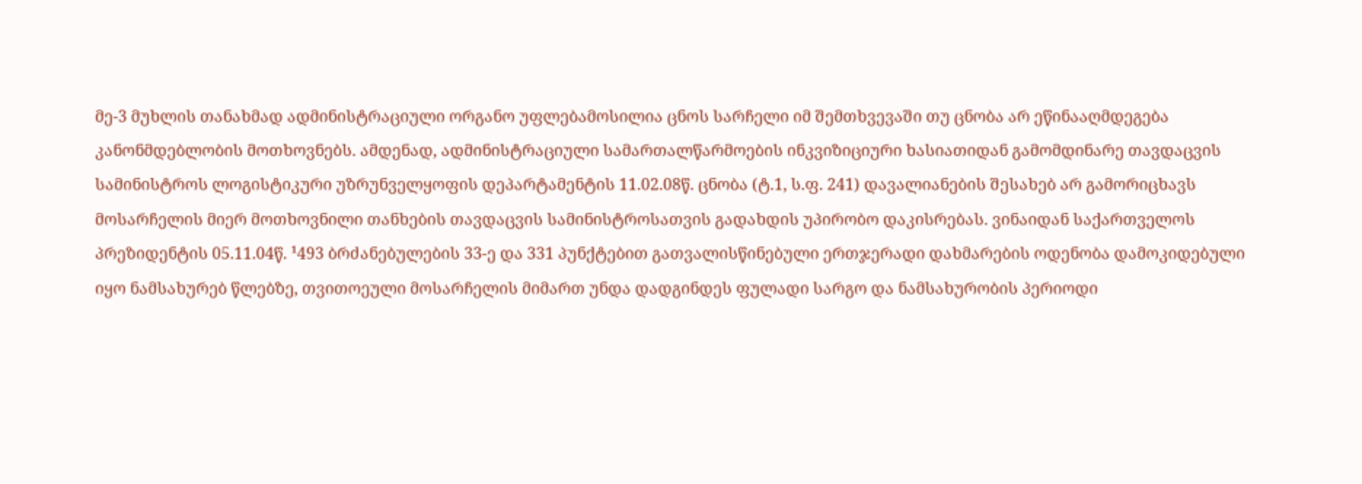მე-3 მუხლის თანახმად ადმინისტრაციული ორგანო უფლებამოსილია ცნოს სარჩელი იმ შემთხვევაში თუ ცნობა არ ეწინააღმდეგება კანონმდებლობის მოთხოვნებს. ამდენად, ადმინისტრაციული სამართალწარმოების ინკვიზიციური ხასიათიდან გამომდინარე თავდაცვის სამინისტროს ლოგისტიკური უზრუნველყოფის დეპარტამენტის 11.02.08წ. ცნობა (ტ.1, ს.ფ. 241) დავალიანების შესახებ არ გამორიცხავს მოსარჩელის მიერ მოთხოვნილი თანხების თავდაცვის სამინისტროსათვის გადახდის უპირობო დაკისრებას. ვინაიდან საქართველოს პრეზიდენტის 05.11.04წ. ¹493 ბრძანებულების 33-ე და 331 პუნქტებით გათვალისწინებული ერთჯერადი დახმარების ოდენობა დამოკიდებული იყო ნამსახურებ წლებზე, თვითოეული მოსარჩელის მიმართ უნდა დადგინდეს ფულადი სარგო და ნამსახურობის პერიოდი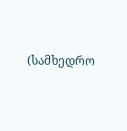(სამხედრო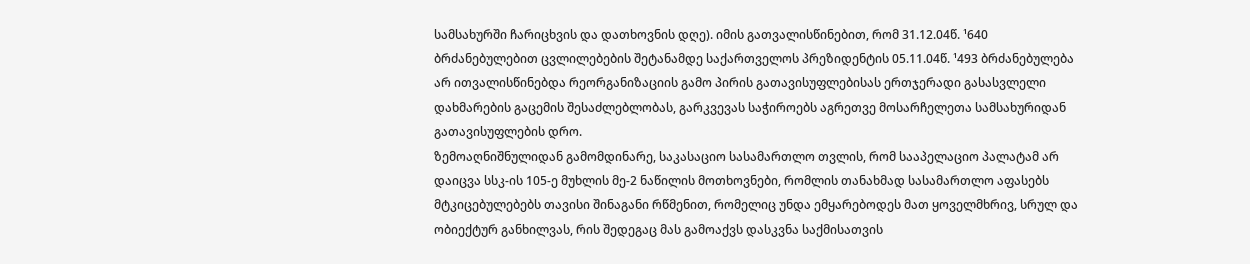სამსახურში ჩარიცხვის და დათხოვნის დღე). იმის გათვალისწინებით, რომ 31.12.04წ. ¹640 ბრძანებულებით ცვლილებების შეტანამდე საქართველოს პრეზიდენტის 05.11.04წ. ¹493 ბრძანებულება არ ითვალისწინებდა რეორგანიზაციის გამო პირის გათავისუფლებისას ერთჯერადი გასასვლელი დახმარების გაცემის შესაძლებლობას, გარკვევას საჭიროებს აგრეთვე მოსარჩელეთა სამსახურიდან გათავისუფლების დრო.
ზემოაღნიშნულიდან გამომდინარე, საკასაციო სასამართლო თვლის, რომ სააპელაციო პალატამ არ დაიცვა სსკ-ის 105-ე მუხლის მე-2 ნაწილის მოთხოვნები, რომლის თანახმად სასამართლო აფასებს მტკიცებულებებს თავისი შინაგანი რწმენით, რომელიც უნდა ემყარებოდეს მათ ყოველმხრივ, სრულ და ობიექტურ განხილვას, რის შედეგაც მას გამოაქვს დასკვნა საქმისათვის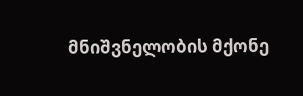მნიშვნელობის მქონე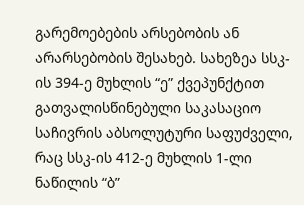გარემოებების არსებობის ან არარსებობის შესახებ. სახეზეა სსკ-ის 394-ე მუხლის “ე” ქვეპუნქტით გათვალისწინებული საკასაციო საჩივრის აბსოლუტური საფუძველი, რაც სსკ-ის 412-ე მუხლის 1-ლი ნაწილის “ბ”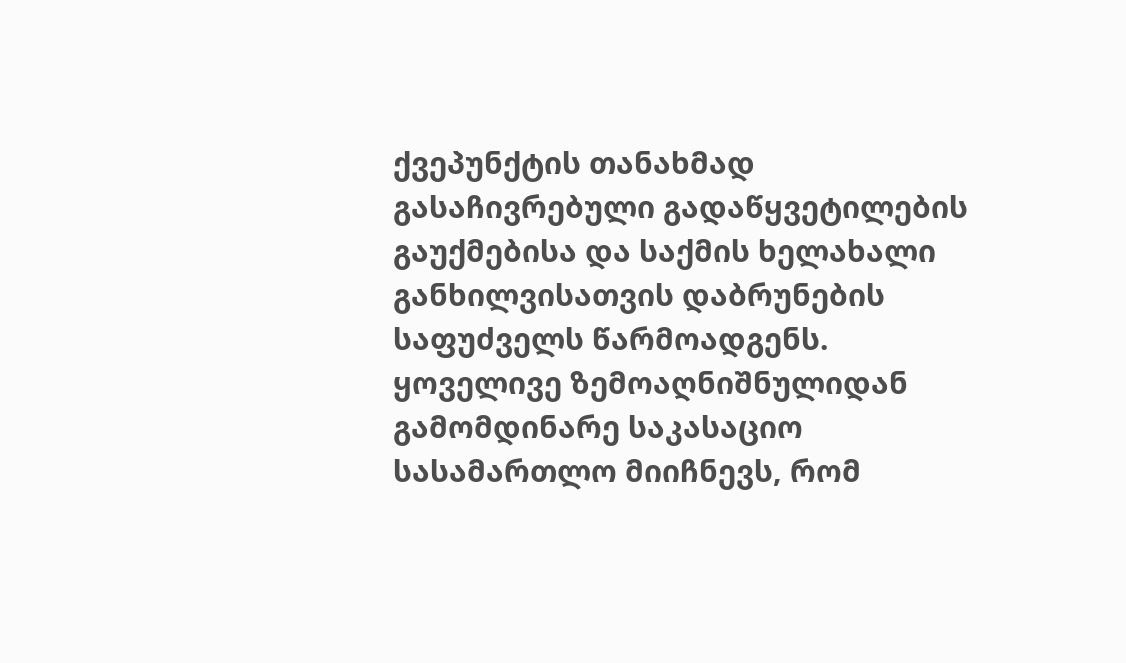ქვეპუნქტის თანახმად გასაჩივრებული გადაწყვეტილების გაუქმებისა და საქმის ხელახალი განხილვისათვის დაბრუნების საფუძველს წარმოადგენს.
ყოველივე ზემოაღნიშნულიდან გამომდინარე საკასაციო სასამართლო მიიჩნევს, რომ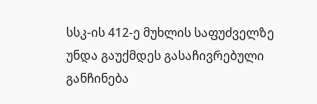სსკ-ის 412-ე მუხლის საფუძველზე უნდა გაუქმდეს გასაჩივრებული განჩინება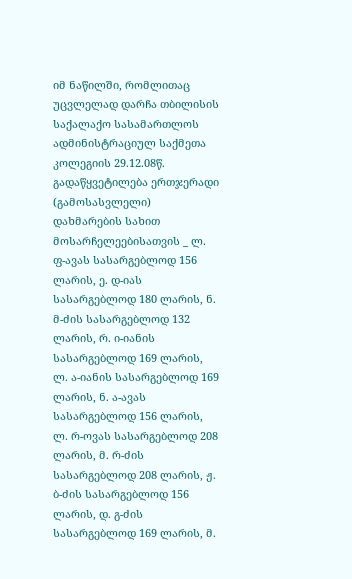იმ ნაწილში, რომლითაც უცვლელად დარჩა თბილისის საქალაქო სასამართლოს ადმინისტრაციულ საქმეთა კოლეგიის 29.12.08წ. გადაწყვეტილება ერთჯერადი (გამოსასვლელი) დახმარების სახით მოსარჩელეებისათვის _ ლ. ფ-ავას სასარგებლოდ 156 ლარის, ე. დ-იას სასარგებლოდ 180 ლარის, ნ. მ-ძის სასარგებლოდ 132 ლარის, რ. ი-იანის სასარგებლოდ 169 ლარის, ლ. ა-იანის სასარგებლოდ 169 ლარის, ნ. ა-ავას სასარგებლოდ 156 ლარის, ლ. რ-ოვას სასარგებლოდ 208 ლარის, მ. რ-ძის სასარგებლოდ 208 ლარის, ჟ. ბ-ძის სასარგებლოდ 156 ლარის, დ. გ-ძის სასარგებლოდ 169 ლარის, მ.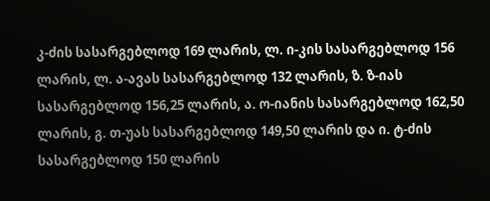კ-ძის სასარგებლოდ 169 ლარის, ლ. ი-კის სასარგებლოდ 156 ლარის, ლ. ა-ავას სასარგებლოდ 132 ლარის, ზ. ზ-იას სასარგებლოდ 156,25 ლარის, ა. ო-იანის სასარგებლოდ 162,50 ლარის, გ. თ-უას სასარგებლოდ 149,50 ლარის და ი. ტ-ძის სასარგებლოდ 150 ლარის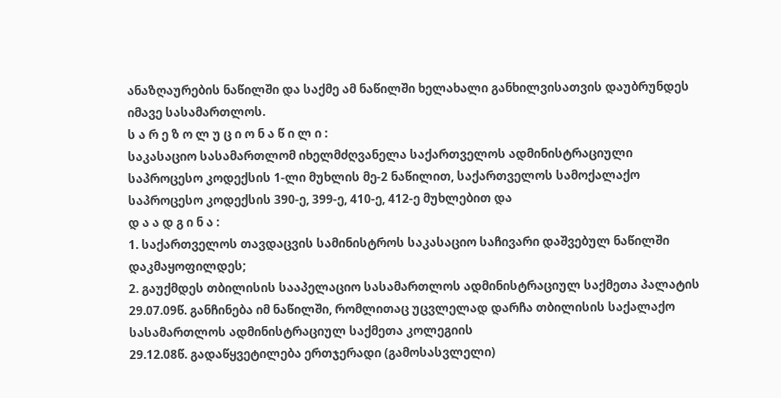ანაზღაურების ნაწილში და საქმე ამ ნაწილში ხელახალი განხილვისათვის დაუბრუნდეს იმავე სასამართლოს.
ს ა რ ე ზ ო ლ უ ც ი ო ნ ა წ ი ლ ი :
საკასაციო სასამართლომ იხელმძღვანელა საქართველოს ადმინისტრაციული საპროცესო კოდექსის 1-ლი მუხლის მე-2 ნაწილით, საქართველოს სამოქალაქო საპროცესო კოდექსის 390-ე, 399-ე, 410-ე, 412-ე მუხლებით და
დ ა ა დ გ ი ნ ა :
1. საქართველოს თავდაცვის სამინისტროს საკასაციო საჩივარი დაშვებულ ნაწილში დაკმაყოფილდეს;
2. გაუქმდეს თბილისის სააპელაციო სასამართლოს ადმინისტრაციულ საქმეთა პალატის 29.07.09წ. განჩინება იმ ნაწილში, რომლითაც უცვლელად დარჩა თბილისის საქალაქო სასამართლოს ადმინისტრაციულ საქმეთა კოლეგიის
29.12.08წ. გადაწყვეტილება ერთჯერადი (გამოსასვლელი)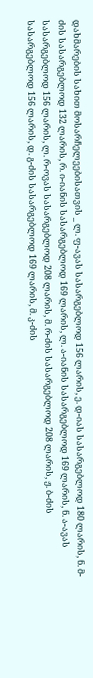დახმარების სახით მოსარჩელეებისათვის _ ლ. ფ-ავას სასარგებლოდ 156 ლარის, ე. დ-იას სასარგებლოდ 180 ლარის, ნ. მ-ძის სასარგებლოდ 132 ლარის, რ. ი-იანის სასარგებლოდ 169 ლარის, ლ. ა-იანის სასარგებლოდ 169 ლარის, ნ. ა-ავას სასარგებლოდ 156 ლარის, ლ. რ-ოვას სასარგებლოდ 208 ლარის, მ. რ-ძის სასარგებლოდ 208 ლარის, ჟ. ბ-ძის სასარგებლოდ 156 ლარის, დ. გ-ძის სასარგებლოდ 169 ლარის, მ. კ-ძის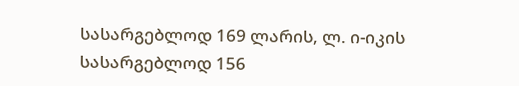სასარგებლოდ 169 ლარის, ლ. ი-იკის სასარგებლოდ 156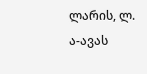ლარის, ლ. ა-ავას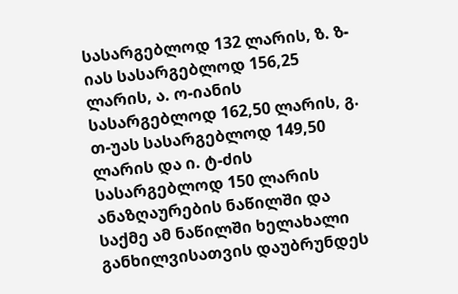სასარგებლოდ 132 ლარის, ზ. ზ-იას სასარგებლოდ 156,25 ლარის, ა. ო-იანის სასარგებლოდ 162,50 ლარის, გ. თ-უას სასარგებლოდ 149,50 ლარის და ი. ტ-ძის სასარგებლოდ 150 ლარის ანაზღაურების ნაწილში და საქმე ამ ნაწილში ხელახალი განხილვისათვის დაუბრუნდეს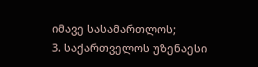იმავე სასამართლოს;
3. საქართველოს უზენაესი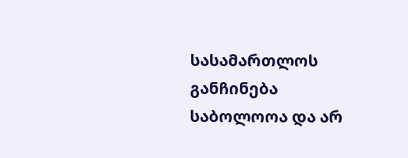სასამართლოს განჩინება საბოლოოა და არ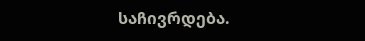საჩივრდება.